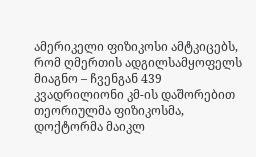ამერიკელი ფიზიკოსი ამტკიცებს, რომ ღმერთის ადგილსამყოფელს მიაგნო – ჩვენგან 439 კვადრილიონი კმ-ის დაშორებით
თეორიულმა ფიზიკოსმა, დოქტორმა მაიკლ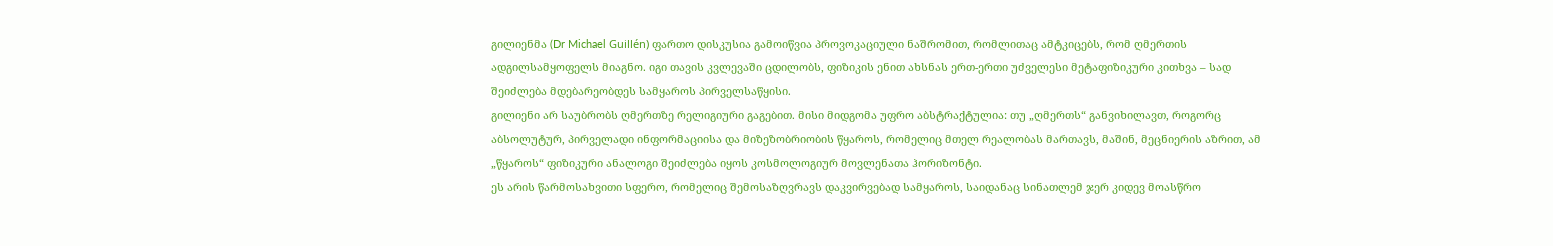გილიენმა (Dr Michael Guillén) ფართო დისკუსია გამოიწვია პროვოკაციული ნაშრომით, რომლითაც ამტკიცებს, რომ ღმერთის ადგილსამყოფელს მიაგნო. იგი თავის კვლევაში ცდილობს, ფიზიკის ენით ახსნას ერთ-ერთი უძველესი მეტაფიზიკური კითხვა – სად შეიძლება მდებარეობდეს სამყაროს პირველსაწყისი.
გილიენი არ საუბრობს ღმერთზე რელიგიური გაგებით. მისი მიდგომა უფრო აბსტრაქტულია: თუ „ღმერთს“ განვიხილავთ, როგორც აბსოლუტურ, პირველადი ინფორმაციისა და მიზეზობრიობის წყაროს, რომელიც მთელ რეალობას მართავს, მაშინ, მეცნიერის აზრით, ამ „წყაროს“ ფიზიკური ანალოგი შეიძლება იყოს კოსმოლოგიურ მოვლენათა ჰორიზონტი.
ეს არის წარმოსახვითი სფერო, რომელიც შემოსაზღვრავს დაკვირვებად სამყაროს, საიდანაც სინათლემ ჯერ კიდევ მოასწრო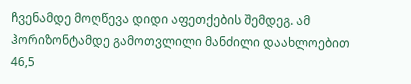ჩვენამდე მოღწევა დიდი აფეთქების შემდეგ. ამ ჰორიზონტამდე გამოთვლილი მანძილი დაახლოებით 46,5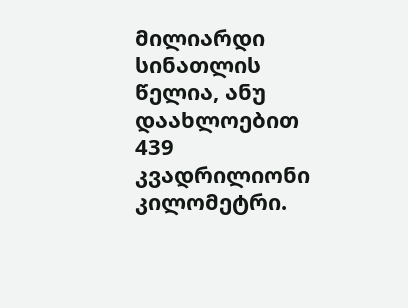მილიარდი სინათლის წელია, ანუ დაახლოებით 439 კვადრილიონი კილომეტრი.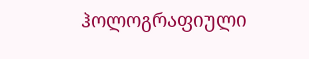ჰოლოგრაფიული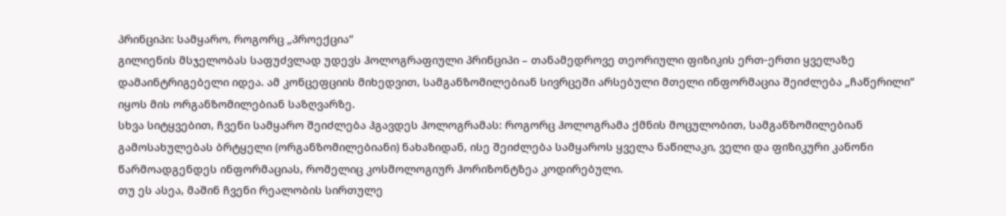პრინციპი: სამყარო, როგორც „პროექცია“
გილიენის მსჯელობას საფუძვლად უდევს ჰოლოგრაფიული პრინციპი – თანამედროვე თეორიული ფიზიკის ერთ-ერთი ყველაზე დამაინტრიგებელი იდეა. ამ კონცეფციის მიხედვით, სამგანზომილებიან სივრცეში არსებული მთელი ინფორმაცია შეიძლება „ჩაწერილი“ იყოს მის ორგანზომილებიან საზღვარზე.
სხვა სიტყვებით, ჩვენი სამყარო შეიძლება ჰგავდეს ჰოლოგრამას: როგორც ჰოლოგრამა ქმნის მოცულობით, სამგანზომილებიან გამოსახულებას ბრტყელი (ორგანზომილებიანი) ნახაზიდან, ისე შეიძლება სამყაროს ყველა ნაწილაკი, ველი და ფიზიკური კანონი წარმოადგენდეს ინფორმაციას, რომელიც კოსმოლოგიურ ჰორიზონტზეა კოდირებული.
თუ ეს ასეა, მაშინ ჩვენი რეალობის სირთულე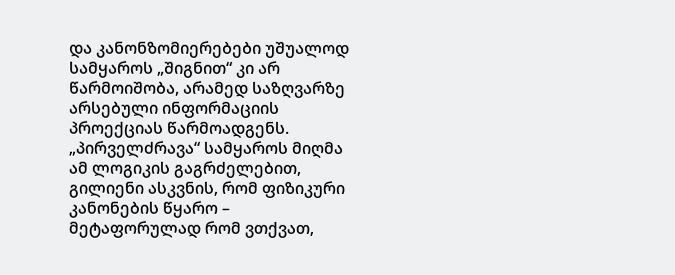და კანონზომიერებები უშუალოდ სამყაროს „შიგნით“ კი არ წარმოიშობა, არამედ საზღვარზე არსებული ინფორმაციის პროექციას წარმოადგენს.
„პირველძრავა“ სამყაროს მიღმა
ამ ლოგიკის გაგრძელებით, გილიენი ასკვნის, რომ ფიზიკური კანონების წყარო – მეტაფორულად რომ ვთქვათ,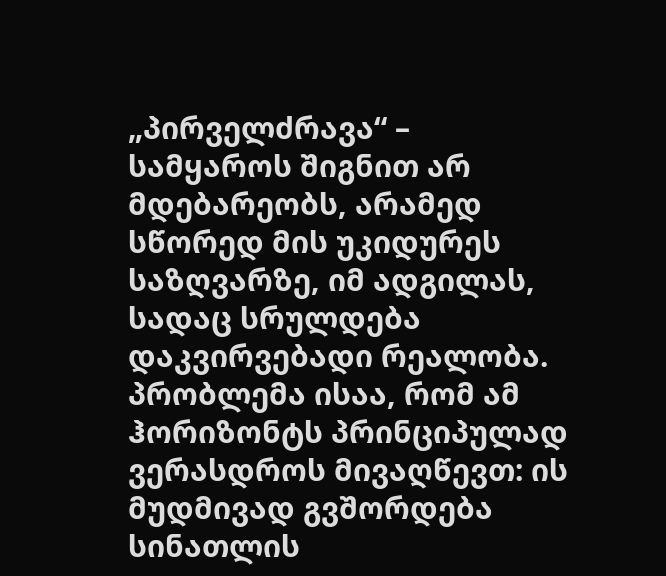„პირველძრავა“ – სამყაროს შიგნით არ მდებარეობს, არამედ სწორედ მის უკიდურეს საზღვარზე, იმ ადგილას, სადაც სრულდება დაკვირვებადი რეალობა.
პრობლემა ისაა, რომ ამ ჰორიზონტს პრინციპულად ვერასდროს მივაღწევთ: ის მუდმივად გვშორდება სინათლის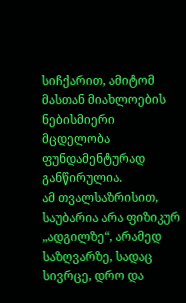სიჩქარით, ამიტომ მასთან მიახლოების ნებისმიერი მცდელობა ფუნდამენტურად განწირულია.
ამ თვალსაზრისით, საუბარია არა ფიზიკურ „ადგილზე“, არამედ საზღვარზე, სადაც სივრცე, დრო და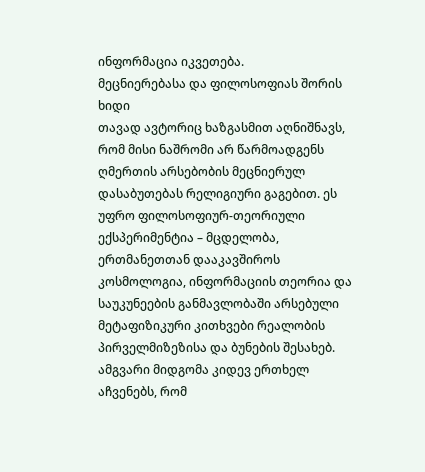ინფორმაცია იკვეთება.
მეცნიერებასა და ფილოსოფიას შორის ხიდი
თავად ავტორიც ხაზგასმით აღნიშნავს, რომ მისი ნაშრომი არ წარმოადგენს ღმერთის არსებობის მეცნიერულ დასაბუთებას რელიგიური გაგებით. ეს უფრო ფილოსოფიურ-თეორიული ექსპერიმენტია – მცდელობა, ერთმანეთთან დააკავშიროს კოსმოლოგია, ინფორმაციის თეორია და საუკუნეების განმავლობაში არსებული მეტაფიზიკური კითხვები რეალობის პირველმიზეზისა და ბუნების შესახებ.
ამგვარი მიდგომა კიდევ ერთხელ აჩვენებს, რომ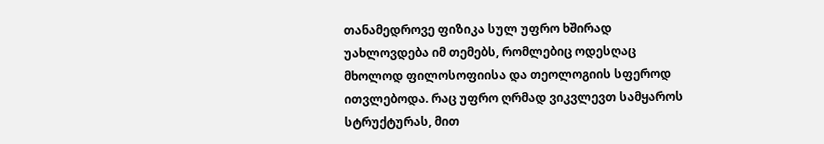თანამედროვე ფიზიკა სულ უფრო ხშირად უახლოვდება იმ თემებს, რომლებიც ოდესღაც მხოლოდ ფილოსოფიისა და თეოლოგიის სფეროდ ითვლებოდა. რაც უფრო ღრმად ვიკვლევთ სამყაროს სტრუქტურას, მით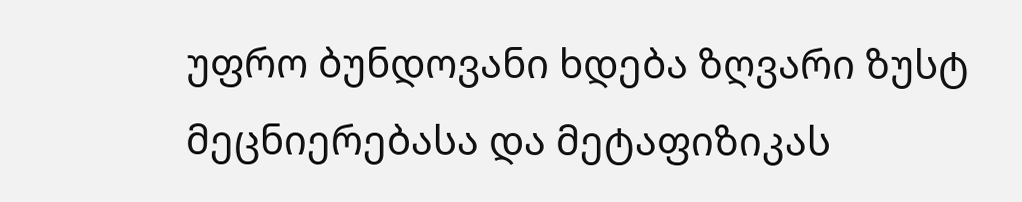უფრო ბუნდოვანი ხდება ზღვარი ზუსტ მეცნიერებასა და მეტაფიზიკას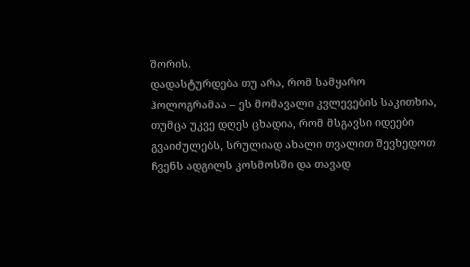შორის.
დადასტურდება თუ არა, რომ სამყარო ჰოლოგრამაა – ეს მომავალი კვლევების საკითხია, თუმცა უკვე დღეს ცხადია, რომ მსგავსი იდეები გვაიძულებს, სრულიად ახალი თვალით შევხედოთ ჩვენს ადგილს კოსმოსში და თავად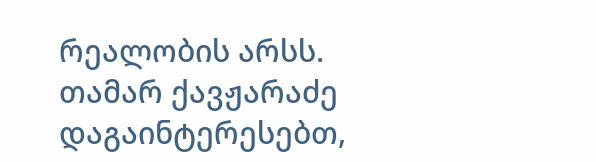რეალობის არსს.
თამარ ქავჟარაძე
დაგაინტერესებთ,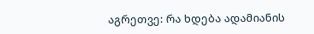აგრეთვე: რა ხდება ადამიანის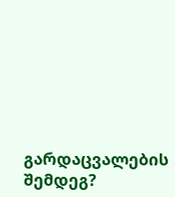გარდაცვალების შემდეგ?